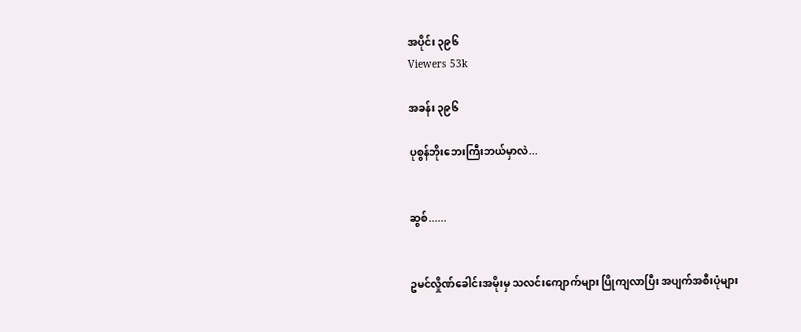အပိုင်း ၃၉၆
Viewers 53k

အခန်း ၃၉၆

ပုစွန်ဘိုးဘေးကြီးဘယ်မှာလဲ...


ဆွစ်......


ဥမင်လှိုဏ်ခေါင်းအမိုးမှ သလင်းကျောက်များ ပြိုကျလာပြီး အပျက်အစီးပုံများ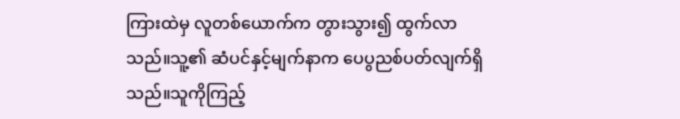ကြားထဲမှ လူတစ်ယောက်က တွားသွား၍ ထွက်လာသည်။သူ့၏ ဆံပင်နှင့်မျက်နာက ပေပွညစ်ပတ်လျက်ရှိသည်။သူကိုကြည့်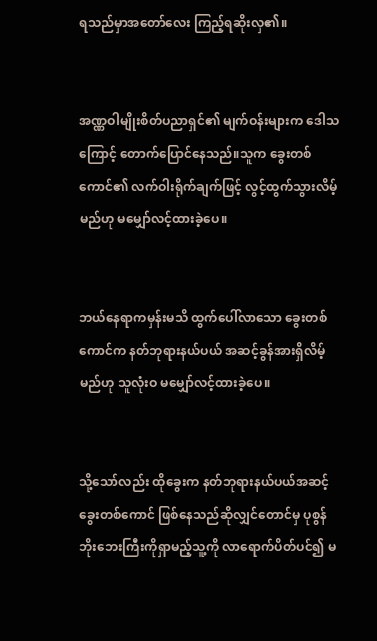ရသည်မှာအတော်လေး ကြည့်ရဆိုးလှ၏။


အဏ္ဏဝါမျိုးစိတ်ပညာရှင်၏ မျက်ဝန်းများက ဒေါသကြောင့် တောက်ပြောင်နေသည်။သူက ခွေးတစ်ကောင်၏ လက်ဝါးရိုက်ချက်ဖြင့် လွင့်ထွက်သွားလိမ့်မည်ဟု မမျှော်လင့်ထားခဲ့ပေ။


ဘယ်နေရာကမှန်းမသိ ထွက်ပေါ်လာသော ခွေးတစ်ကောင်က နတ်ဘုရားနယ်ပယ် အဆင့်ခွန်အားရှိလိမ့်မည်ဟု သူလုံးဝ မမျှော်လင့်ထားခဲ့ပေ။


သို့သော်လည်း ထိုခွေးက နတ်ဘုရားနယ်ပယ်အဆင့် ခွေးတစ်ကောင် ဖြစ်နေသည်ဆိုလျှင်တောင်မှ ပုစွန်ဘိုးဘေးကြီးကိုရှာမည့်သူ့ကို လာရောက်ပိတ်ပင်၍ မ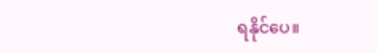ရနိုင်ပေ။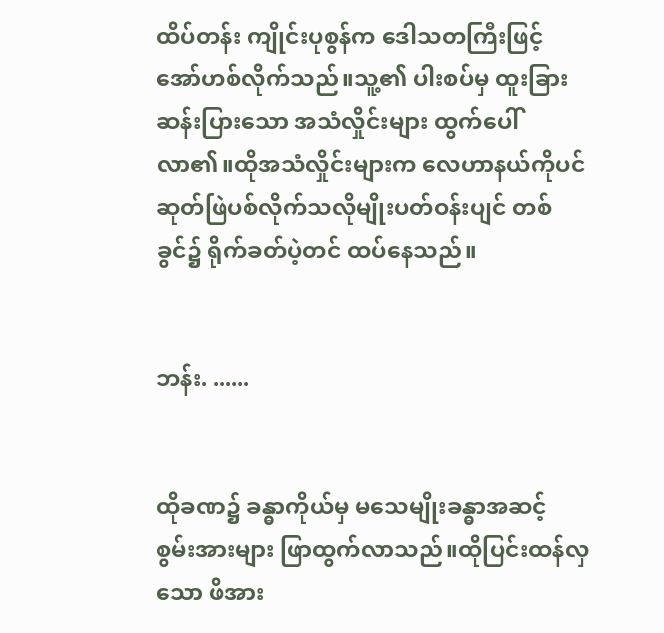ထိပ်တန်း ကျိုင်းပုစွန်က ဒေါသတကြီးဖြင့် အော်ဟစ်လိုက်သည်။သူ့၏ ပါးစပ်မှ ထူးခြားဆန်းပြားသော အသံလှိုင်းများ ထွက်ပေါ်လာ၏။ထိုအသံလှိုင်းများက လေဟာနယ်ကိုပင် ဆုတ်ဖြဲပစ်လိုက်သလိုမျိုးပတ်ဝန်းပျင် တစ်ခွင်၌ ရိုက်ခတ်ပဲ့တင် ထပ်နေသည်။


ဘန်း. ......


ထိုခဏ၌ ခန္ဓာကိုယ်မှ မသေမျိုးခန္ဓာအဆင့် စွမ်းအားများ ဖြာထွက်လာသည်။ထိုပြင်းထန်လှသော ဖိအား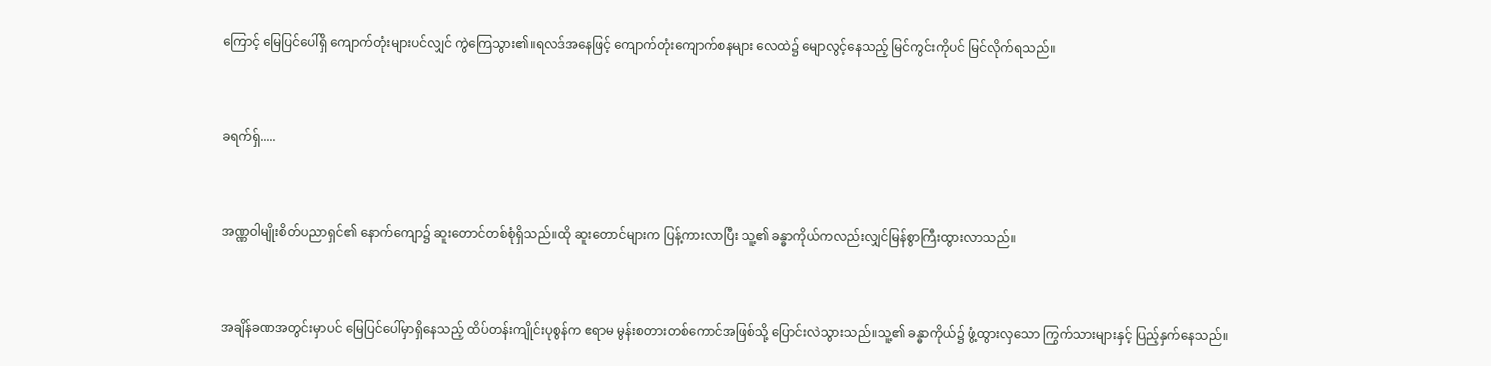ကြောင့် မြေပြင်ပေါ်ရှိ ကျောက်တုံးများပင်လျှင် ကွဲကြေသွား၏။ရလဒ်အနေဖြင့် ကျောက်တုံးကျောက်စနများ လေထဲ၌ မျောလွင့်နေသည့် မြင်ကွင်းကိုပင် မြင်လိုက်ရသည်။


ခရက်ရှ်.....


အဏ္ဏဝါမျိုးစိတ်ပညာရှင်၏ နောက်ကျော၌ ဆူးတောင်တစ်စုံရှိသည်။ထို ဆူးတောင်များက ပြန့်ကားလာပြီး သူ့၏ ခန္ဓာကိုယ်ကလည်းလျှင်မြန်စွာကြီးထွားလာသည်။


အချိန်ခဏအတွင်းမှာပင် မြေပြင်ပေါ်မှာရှိနေသည့် ထိပ်တန်းကျိုင်းပုစွန်က ဧရာမ မွန်းစတားတစ်ကောင်အဖြစ်သို့ ပြောင်းလဲသွားသည်။သူ့၏ ခန္ဓာကိုယ်၌ ဖွံ့ထွားလှသော ကြွက်သားများနှင့် ပြည့်နှက်နေသည်။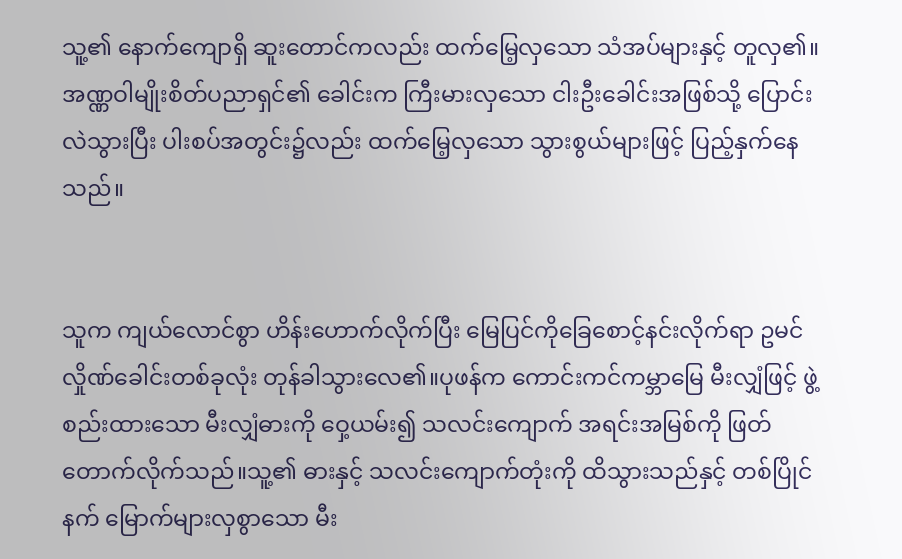သူ့၏ နောက်ကျောရှိ ဆူးတောင်ကလည်း ထက်မြေ့လှသော သံအပ်များနှင့် တူလှ၏။အဏ္ဏဝါမျိုးစိတ်ပညာရှင်၏ ခေါင်းက ကြီးမားလှသော ငါးဦးခေါင်းအဖြစ်သို့ ပြောင်းလဲသွားပြီး ပါးစပ်အတွင်း၌လည်း ထက်မြေ့လှသော သွားစွယ်များဖြင့် ပြည့်နှက်နေသည်။


သူက ကျယ်လောင်စွာ ဟိန်းဟောက်လိုက်ပြီး မြေပြင်ကိုခြေစောင့်နင်းလိုက်ရာ ဥမင်လှိုဏ်ခေါင်းတစ်ခုလုံး တုန်ခါသွားလေ၏။ပုဖန်က ကောင်းကင်ကမ္ဘာမြေ မီးလျှံဖြင့် ဖွဲ့စည်းထားသော မီးလျှံဓားကို ဝှေ့ယမ်း၍ သလင်းကျောက် အရင်းအမြစ်ကို ဖြတ်တောက်လိုက်သည်။သူ့၏ ဓားနှင့် သလင်းကျောက်တုံးကို ထိသွားသည်နှင့် တစ်ပြိုင်နက် မြောက်များလှစွာသော မီး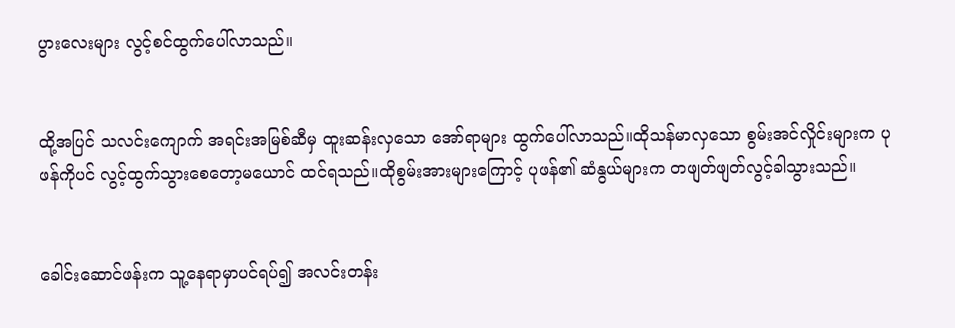ပွားလေးများ လွင့်စင်ထွက်ပေါ်လာသည်။


ထို့အပြင် သလင်းကျောက် အရင်းအမြစ်ဆီမှ ထူးဆန်းလှသော အော်ရာများ ထွက်ပေါ်လာသည်။ထိုသန်မာလှသော စွမ်းအင်လှိုင်းများက ပုဖန်ကိုပင် လွင့်ထွက်သွားစေတော့မယောင် ထင်ရသည်။ထိုစွမ်းအားများကြောင့် ပုဖန်၏ ဆံနွယ်များက တဖျတ်ဖျတ်လွင့်ခါသွားသည်။


ခေါင်းဆောင်ဖန်းက သူ့နေရာမှာပင်ရပ်၍ အလင်းတန်း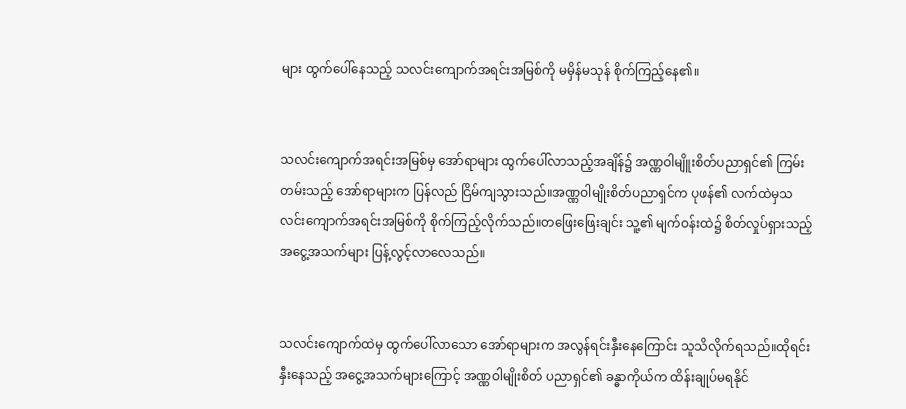များ ထွက်ပေါ်နေသည့် သလင်းကျောက်အရင်းအမြစ်ကို မမှိန်မသုန် စိုက်ကြည့်နေ၏။


သလင်းကျောက်အရင်းအမြစ်မှ အော်ရာများ ထွက်ပေါ်လာသည့်အချိန်၌ အဏ္ဏဝါမျိူးစိတ်ပညာရှင်၏ ကြမ်းတမ်းသည့် အော်ရာများက ပြန်လည် ငြိမ်ကျသွားသည်။အဏ္ဏဝါမျိုးစိတ်ပညာရှင်က ပုဖန်၏ လက်ထဲမှသလင်းကျောက်အရင်းအမြစ်ကို စိုက်ကြည့်လိုက်သည်။တဖြေးဖြေးချင်း သူ့၏ မျက်ဝန်းထဲ၌ စိတ်လှုပ်ရှားသည့် အငွေ့အသက်များ ပြန့်လွင့်လာလေသည်။


သလင်းကျောက်ထဲမှ ထွက်ပေါ်လာသော အော်ရာများက အလွန်ရင်းနှီးနေကြောင်း သူသိလိုက်ရသည်။ထိုရင်းနှီးနေသည့် အငွေ့အသက်များကြောင့် အဏ္ဏဝါမျိုးစိတ် ပညာရှင်၏ ခန္ဓာကိုယ်က ထိန်းချုပ်မရနိုင်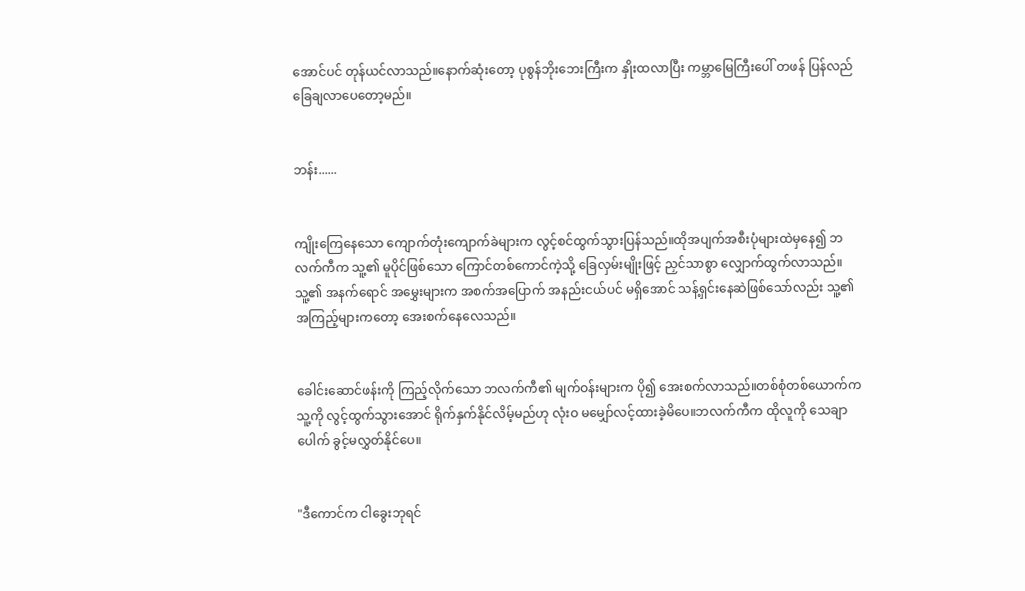အောင်ပင် တုန်ယင်လာသည်။နောက်ဆုံးတော့ ပုစွန်ဘိုးဘေးကြီးက နှိုးထလာပြီး ကမ္ဘာမြေကြီးပေါ် တဖန် ပြန်လည်ခြေချလာပေတော့မည်။


ဘန်း......


ကျိုးကြေနေသော ကျောက်တုံးကျောက်ခဲများက လွင့်စင်ထွက်သွားပြန်သည်။ထိုအပျက်အစီးပုံများထဲမှနေ၍ ဘလက်ကီက သူ့၏ မူပိုင်ဖြစ်သော ကြောင်တစ်ကောင်ကဲ့သို့ ခြေလှမ်းမျိုးဖြင့် ညှင်သာစွာ လျှောက်ထွက်လာသည်။သူ့၏ အနက်ရောင် အမွှေးများက အစက်အပြောက် အနည်းငယ်ပင် မရှိအောင် သန့်ရှင်းနေဆဲဖြစ်သော်လည်း သူ့၏ အကြည့်များကတော့ အေးစက်နေလေသည်။


ခေါင်းဆောင်ဖန်းကို ကြည့်လိုက်သော ဘလက်ကီ၏ မျက်ဝန်းများက ပို၍ အေးစက်လာသည်။တစ်စုံတစ်ယောက်က သူ့ကို လွင့်ထွက်သွားအောင် ရိုက်နှက်နိုင်လိမ့်မည်ဟု လုံးဝ မမျှော်လင့်ထားခဲ့မိပေ။ဘလက်ကီက ထိုလူကို သေချာပေါက် ခွင့်မလွှတ်နိုင်ပေ။


"ဒီကောင်က ငါခွေးဘုရင်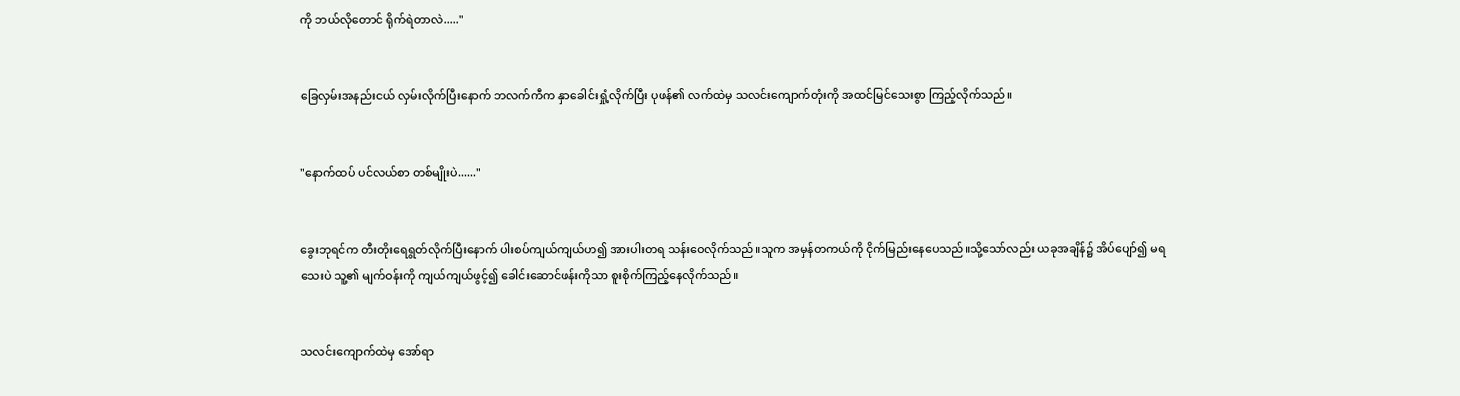ကို ဘယ်လိုတောင် ရိုက်ရဲတာလဲ....."


ခြေလှမ်းအနည်းငယ် လှမ်းလိုက်ပြီးနောက် ဘလက်ကီက နှာခေါင်းရှုံ့လိုက်ပြီး ပုဖန်၏ လက်ထဲမှ သလင်းကျောက်တုံးကို အထင်မြင်သေးစွာ ကြည့်လိုက်သည်။


"နောက်ထပ် ပင်လယ်စာ တစ်မျိုးပဲ......"


ခွေးဘုရင်က တီးတိုးရေရွတ်လိုက်ပြီးနောက် ပါးစပ်ကျယ်ကျယ်ဟ၍ အားပါးတရ သန်းဝေလိုက်သည်။သူက အမှန်တကယ်ကို ငိုက်မြည်းနေပေသည်။သို့သော်လည်း ယခုအချိန်၌ အိပ်ပျော်၍ မရသေးပဲ သူ့၏ မျက်ဝန်းကို ကျယ်ကျယ်ဖွင့်၍ ခေါင်းဆောင်ဖန်းကိုသာ စူးစိုက်ကြည့်နေလိုက်သည်။


သလင်းကျောက်ထဲမှ အော်ရာ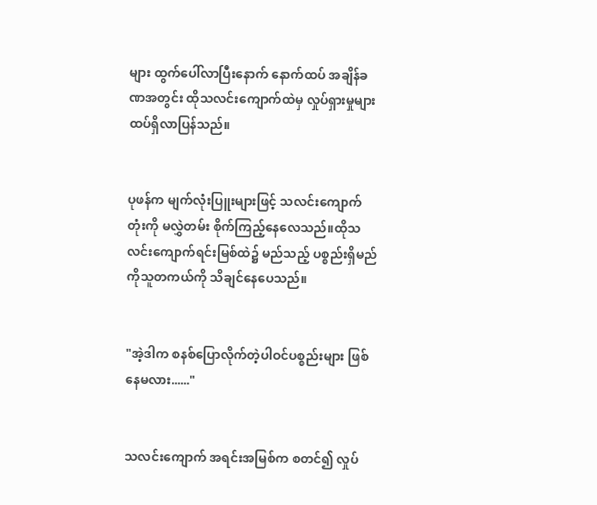များ ထွက်ပေါ်လာပြီးနောက် နောက်ထပ် အချိန်ခဏအတွင်း ထိုသလင်းကျောက်ထဲမှ လှုပ်ရှားမှုများ ထပ်ရှိလာပြန်သည်။


ပုဖန်က မျက်လုံးပြူးများဖြင့် သလင်းကျောက်တုံးကို မလွှဲတမ်း စိုက်ကြည့်နေလေသည်။ထိုသလင်းကျောက်ရင်းမြစ်ထဲ၌ မည်သည့် ပစ္စည်းရှိမည်ကိုသူတကယ်ကို သိချင်နေပေသည်။


"အဲ့ဒါက စနစ်ပြောလိုက်တဲ့ပါဝင်ပစ္စည်းများ ဖြစ်နေမလား......"


သလင်းကျောက် အရင်းအမြစ်က စတင်၍ လှုပ်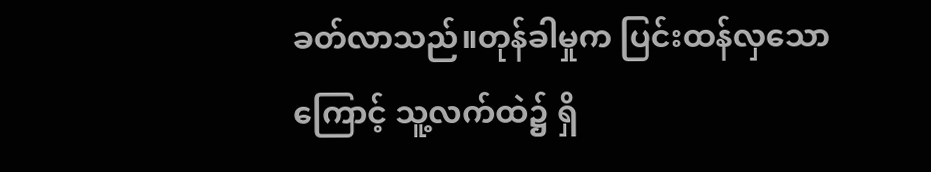ခတ်လာသည်။တုန်ခါမှုက ပြင်းထန်လှသောကြောင့် သူ့လက်ထဲ၌ ရှိ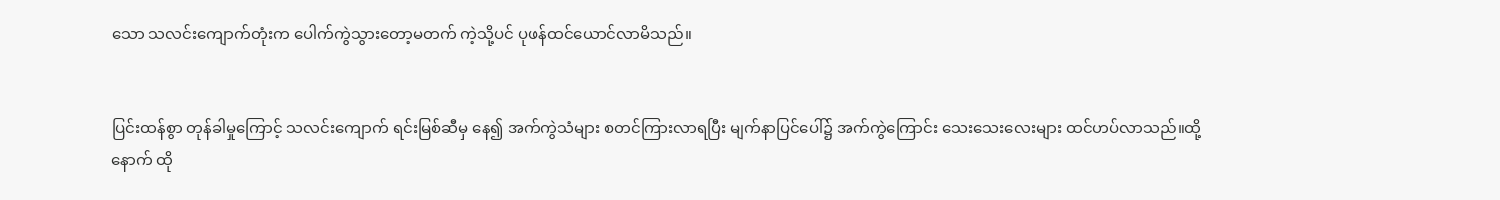သော သလင်းကျောက်တုံးက ပေါက်ကွဲသွားတော့မတက် ကဲ့သို့ပင် ပုဖန်ထင်ယောင်လာမိသည်။


ပြင်းထန်စွာ တုန်ခါမှုကြောင့် သလင်းကျောက် ရင်းမြစ်ဆီမှ နေ၍ အက်ကွဲသံများ စတင်ကြားလာရပြီး မျက်နာပြင်ပေါ်၌ အက်ကွဲကြောင်း သေးသေးလေးများ ထင်ဟပ်လာသည်။ထို့နောက် ထို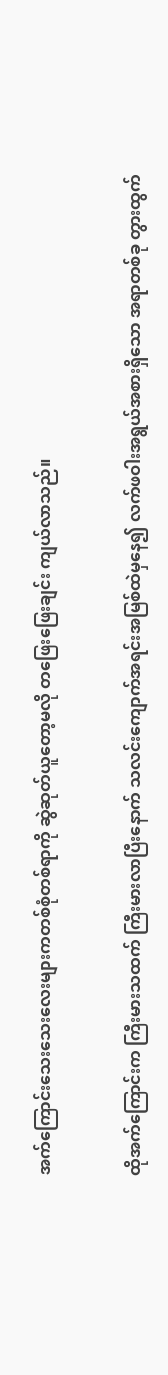အက်ကြောင်းသေးသေးလေးများကတစ်စုံတစ်ရာကို ဆွဲဆုတ်ယူတော့မလို တဖြေးဖြေးချင်း ကျယ်လာသည်။


ထိုအက်ကြောင်းက ကြီးမားသထက် ကြီးမားလာပြီးနောက် သလင်းကျောက်အရင်းအမြစ်ထဲမှနေ၍ လက်ဖဝါးအရွယ်အစားရှိသော အရာတစ်ခု တွားထွက်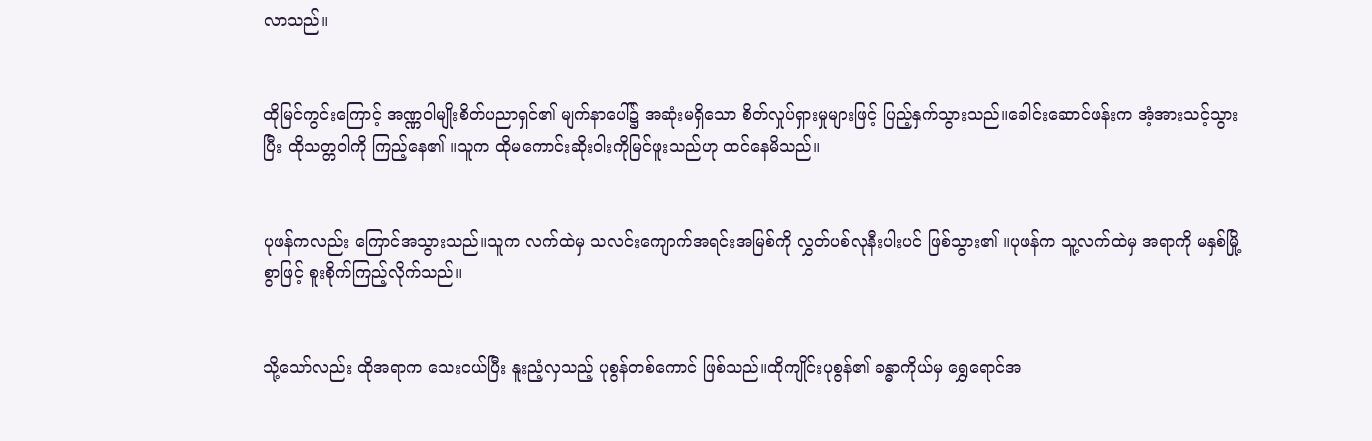လာသည်။


ထိုမြင်ကွင်းကြောင့် အဏ္ဏဝါမျိုးစိတ်ပညာရှင်၏ မျက်နာပေါ်၌ အဆုံးမရှိသော စိတ်လှုပ်ရှားမှုများဖြင့် ပြည့်နှက်သွားသည်။ခေါင်းဆောင်ဖန်းက အံ့အားသင့်သွားပြီး ထိုသတ္တဝါကို ကြည့်နေ၏ ။သူက ထိုမကောင်းဆိုးဝါးကိုမြင်ဖူးသည်ဟု ထင်နေမိသည်။


ပုဖန်ကလည်း ကြောင်အသွားသည်။သူက လက်ထဲမှ သလင်းကျောက်အရင်းအမြစ်ကို လွှတ်ပစ်လုနီးပါးပင် ဖြစ်သွား၏ ။ပုဖန်က သူ့လက်ထဲမှ အရာကို မနှစ်မြို့စွာဖြင့် စူးစိုက်ကြည့်လိုက်သည်။


သို့သော်လည်း ထိုအရာက သေးငယ်ပြီး နူးညံ့လှသည့် ပုစွန်တစ်ကောင် ဖြစ်သည်။ထိုကျိုင်းပုစွန်၏ ခန္ဓာကိုယ်မှ ရွှေရောင်အ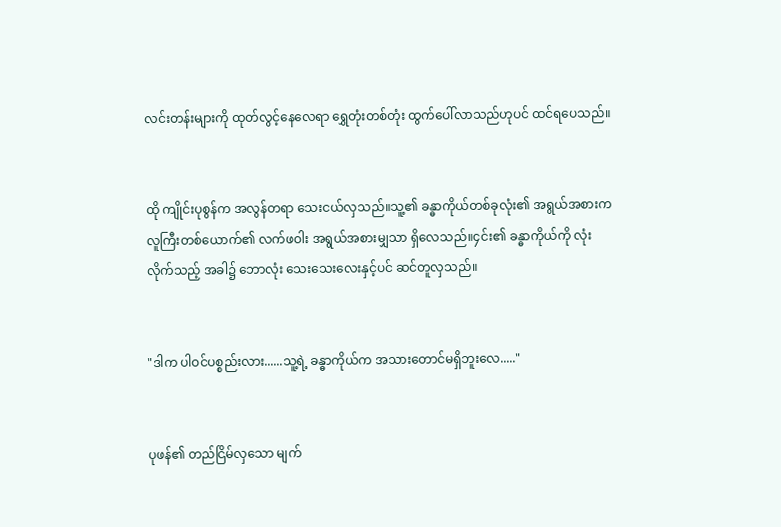လင်းတန်းများကို ထုတ်လွင့်နေလေရာ ရွှေတုံးတစ်တုံး ထွက်ပေါ်လာသည်ဟုပင် ထင်ရပေသည်။


ထို ကျိုင်းပုစွန်က အလွန်တရာ သေးငယ်လှသည်။သူ့၏ ခန္ဓာကိုယ်တစ်ခုလုံး၏ အရွယ်အစားက လူကြီးတစ်ယောက်၏ လက်ဖဝါး အရွယ်အစားမျှသာ ရှိလေသည်။၄င်း၏ ခန္ဓာကိုယ်ကို လုံးလိုက်သည့် အခါ၌ ဘောလုံး သေးသေးလေးနှင့်ပင် ဆင်တူလှသည်။


"ဒါက ပါဝင်ပစ္စည်းလား......သူ့ရဲ့ ခန္ဓာကိုယ်က အသားတောင်မရှိဘူးလေ....."


ပုဖန်၏ တည်ငြိမ်လှသော မျက်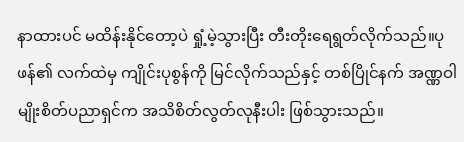နာထားပင် မထိန်းနိုင်တော့ပဲ ရှုံ့မဲ့သွားပြီး တီးတိုးရေရွတ်လိုက်သည်။ပုဖန်၏ လက်ထဲမှ ကျိုင်းပုစွန်ကို မြင်လိုက်သည်နှင့် တစ်ပြိုင်နက် အဏ္ဏဝါမျိုးစိတ်ပညာရှင်က အသိစိတ်လွတ်လုနီးပါး ဖြစ်သွားသည်။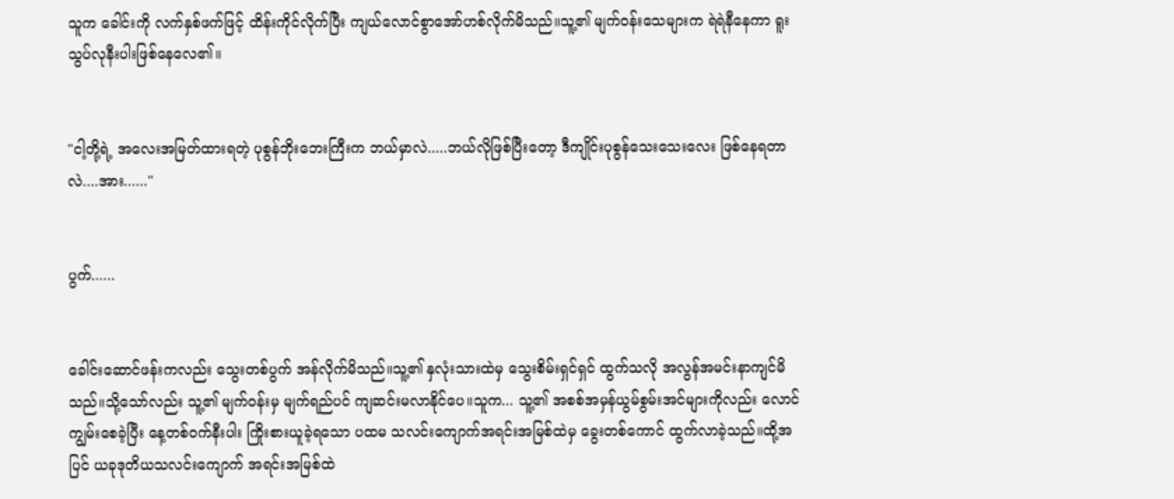သူက ခေါင်းကို လက်နှစ်ဖက်ဖြင့် ထိန်းကိုင်လိုက်ပြီး ကျယ်လောင်စွာအော်ဟစ်လိုက်မိသည်။သူ့၏ မျက်ဝန်းသေများက ရဲရဲနီနေကာ ရူးသွပ်လုနီးပါးဖြစ်နေလေ၏။


"ငါ့တို့ရဲ့ အလေးအမြတ်ထားရတဲ့ ပုစွန်ဘိုးဘေးကြီးက ဘယ်မှာလဲ.....ဘယ်လိုဖြစ်ပြီးတော့ ဒီကျိုင်းပုစွန်သေးသေးလေး ဖြစ်နေရတာလဲ....အား......"


ပွက်......


ခေါင်းဆောင်ဖန်းကလည်း သွေးတစ်ပွက် အန်လိုက်မိသည်။သူ့၏ နှလုံးသားထဲမှ သွေးစိမ်းရှင်ရှင် ထွက်သလို အလွန်အမင်းနာကျင်မိသည်။သို့သော်လည်း သူ့၏ မျက်ဝန်းမှ မျက်ရည်ပင် ကျဆင်းမလာနိုင်ပေ။သူက... သူ့၏ အစစ်အမှန်ယွမ်စွမ်းအင်များကိုလည်း လောင်ကျွမ်းစေခဲ့ပြီး နေ့တစ်ဝက်နီးပါး ကြိုးစားယူခဲ့ရသော ပထမ သလင်းကျောက်အရင်းအမြစ်ထဲမှ ခွေးတစ်ကောင် ထွက်လာခဲ့သည်။ထို့အပြင် ယခုဒုတိယသလင်းကျောက် အရင်းအမြစ်ထဲ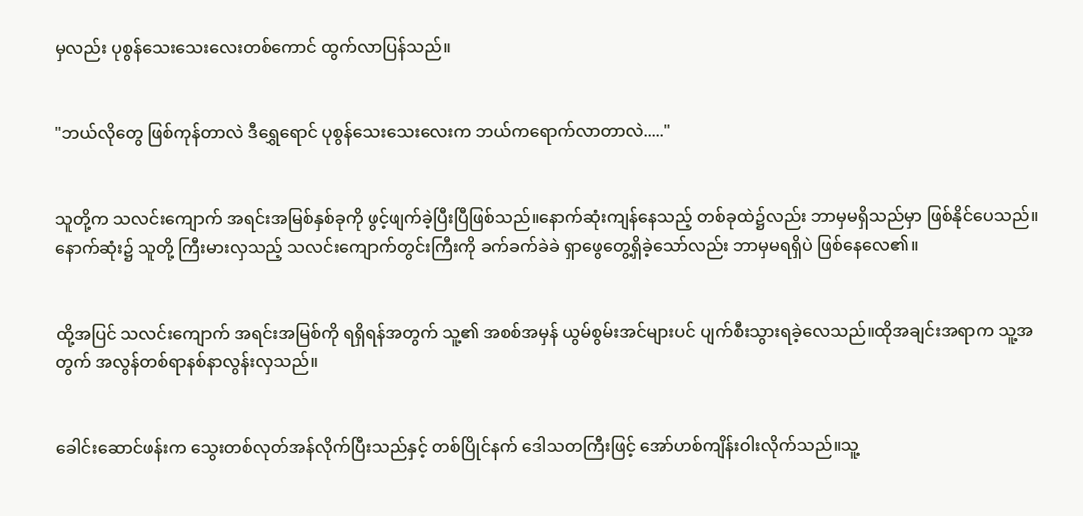မှလည်း ပုစွန်သေးသေးလေးတစ်ကောင် ထွက်လာပြန်သည်။


"ဘယ်လိုတွေ ဖြစ်ကုန်တာလဲ ဒီရွှေရောင် ပုစွန်သေးသေးလေးက ဘယ်ကရောက်လာတာလဲ....."


သူတို့က သလင်းကျောက် အရင်းအမြစ်နှစ်ခုကို ဖွင့်ဖျက်ခဲ့ပြီးပြီဖြစ်သည်။နောက်ဆုံးကျန်နေသည့် တစ်ခုထဲ၌လည်း ဘာမှမရှိသည်မှာ ဖြစ်နိုင်ပေသည်။နောက်ဆုံး၌ သူတို့ ကြီးမားလှသည့် သလင်းကျောက်တွင်းကြီးကို ခက်ခက်ခဲခဲ ရှာဖွေတွေ့ရှိခဲ့သော်လည်း ဘာမှမရရှိပဲ ဖြစ်နေလေ၏။


ထို့အပြင် သလင်းကျောက် အရင်းအမြစ်ကို ရရှိရန်အတွက် သူ့၏ အစစ်အမှန် ယွမ်စွမ်းအင်များပင် ပျက်စီးသွားရခဲ့လေသည်။ထိုအချင်းအရာက သူ့အတွက် အလွန်တစ်ရာနစ်နာလွန်းလှသည်။


ခေါင်းဆောင်ဖန်းက သွေးတစ်လုတ်အန်လိုက်ပြီးသည်နှင့် တစ်ပြိုင်နက် ဒေါသတကြီးဖြင့် အော်ဟစ်ကျိန်းဝါးလိုက်သည်။သူ့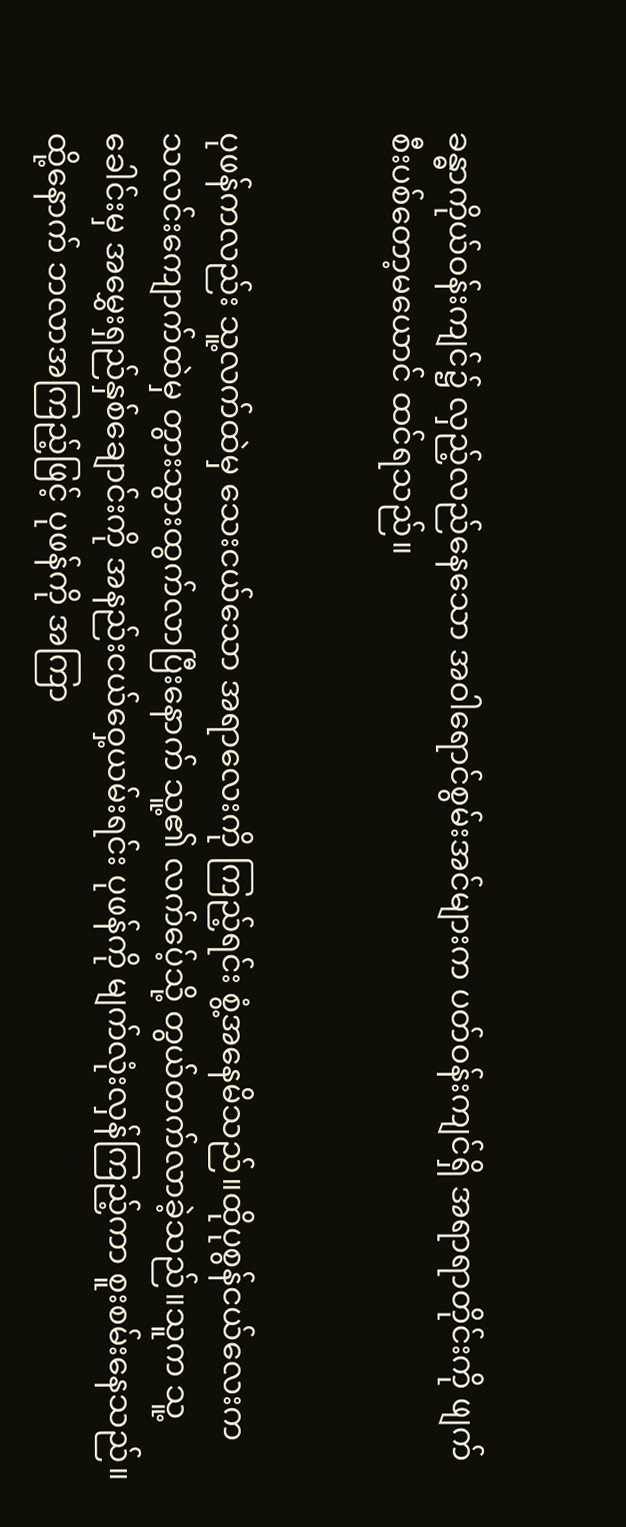ခန္ဓာကိုယ်ဝန်းကျင်၌ လှည့်လည်နေသော အဝါရောင်စွမ်းအင်များက ပတ်ဝန်းကျင်ရှိ အရာရာတိုင်းကို ဖျက်စီးပစ်တော့မယောင် ထင်ရသည်။


ပုဖန်ကလည်း သူ့လက်ထဲမှ သေးငယ်သော အရာလေးကို ကြည့်ရင်း စွံ့အနေမိသည်။ထိုပုစွန်ငယ်လေးက သလင်းကျောက်ထဲမှ တွားသွားထွက်လာပြီးနောက် သူ့၏ လက်ပေ့်သို့ တွယ်တက်လာခဲ့သည်။သူက သူ့ခေါင်းမှ အမွှေးရှည်နှစ်ချောင်းကို အနည်းငယ်ဝှေ့ယမ်းရင်း ပုဖန်ကို မျက်လုံးလှန်ကြည့်ကာ စူးစမ်းနေသည်။ထို့နောက် ဘလာအကြည့်ဖြင့် ပုဖန်ကို အကြာ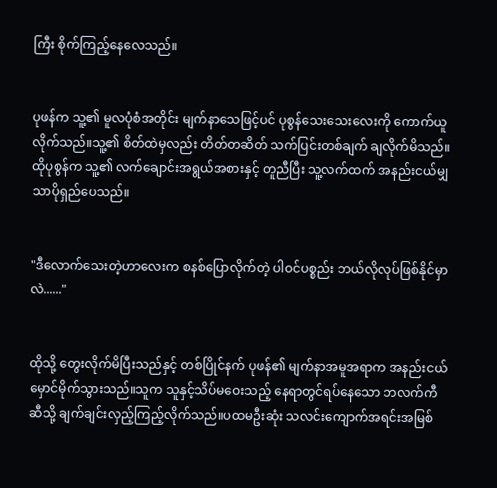ကြီး စိုက်ကြည့်နေလေသည်။


ပုဖန်က သူ့၏ မူလပုံစံအတိုင်း မျက်နာသေဖြင့်ပင် ပုစွန်သေးသေးလေးကို ကောက်ယူလိုက်သည်။သူ့၏ စိတ်ထဲမှလည်း တိတ်တဆိတ် သက်ပြင်းတစ်ချက် ချလိုက်မိသည်။ထိုပုစွန်က သူ့၏ လက်ချောင်းအရွယ်အစားနှင့် တူညီပြီး သူ့လက်ထက် အနည်းငယ်မျှသာပိုရှည်ပေသည်။


"ဒီလောက်သေးတဲ့ဟာလေးက စနစ်ပြောလိုက်တဲ့ ပါဝင်ပစ္စည်း ဘယ်လိုလုပ်ဖြစ်နိုင်မှာလဲ......"


ထိုသို့ တွေးလိုက်မိပြီးသည်နှင့် တစ်ပြိုင်နက် ပုဖန်၏ မျက်နာအမူအရာက အနည်းငယ်မှောင်မိုက်သွားသည်။သူက သူနှင့်သိပ်မဝေးသည့် နေရာတွင်ရပ်နေသော ဘလက်ကီဆီသို့ ချက်ချင်းလှည့်ကြည့်လိုက်သည်။ပထမဦးဆုံး သလင်းကျောက်အရင်းအမြစ်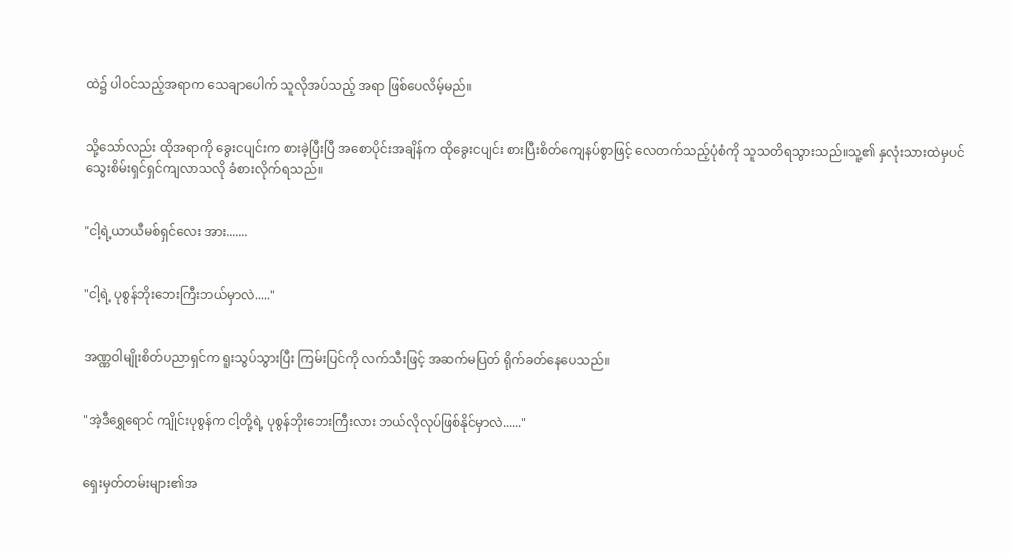ထဲ၌ ပါဝင်သည့်အရာက သေချာပေါက် သူလိုအပ်သည့် အရာ ဖြစ်ပေလိမ့်မည်။


သို့သော်လည်း ထိုအရာကို ခွေးငပျင်းက စားခဲ့ပြီးပြီ အစောပိုင်းအချိန်က ထိုခွေးငပျင်း စားပြီးစိတ်ကျေနပ်စွာဖြင့် လေတက်သည့်ပုံစံကို သူသတိရသွားသည်။သူ့၏ နှလုံးသားထဲမှပင် သွေးစိမ်းရှင်ရှင်ကျလာသလို ခံစားလိုက်ရသည်။


"ငါ့ရဲ့ယာယီမစ်ရှင်လေး အား.......


"ငါ့ရဲ့ ပုစွန်ဘိုးဘေးကြီးဘယ်မှာလဲ....."


အဏ္ဏဝါမျိုးစိတ်ပညာရှင်က ရူးသွပ်သွားပြီး ကြမ်းပြင်ကို လက်သီးဖြင့် အဆက်မပြတ် ရိုက်ခတ်နေပေသည်။


"အဲ့ဒီရွှေရောင် ကျိုင်းပုစွန်က ငါ့တို့ရဲ့ ပုစွန်ဘိုးဘေးကြီးလား ဘယ်လိုလုပ်ဖြစ်နိုင်မှာလဲ......"


ရှေးမှတ်တမ်းများ၏အ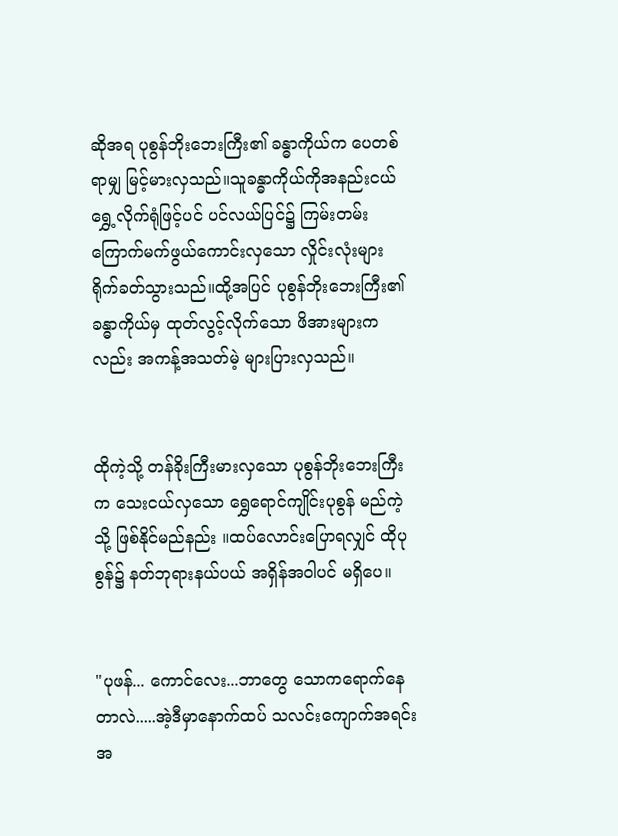ဆိုအရ ပုစွန်ဘိုးဘေးကြီး၏ ခန္ဓာကိုယ်က ပေတစ်ရာမျှ မြင့်မားလှသည်။သူခန္ဓာကိုယ်ကိုအနည်းငယ်ရွှေ့လိုက်ရုံဖြင့်ပင် ပင်လယ်ပြင်၌ ကြမ်းတမ်းကြောက်မက်ဖွယ်ကောင်းလှသော လှိုင်းလုံးများ ရိုက်ခတ်သွားသည်။ထို့အပြင် ပုစွန်ဘိုးဘေးကြီး၏ ခန္ဓာကိုယ်မှ ထုတ်လွင့်လိုက်သော ဖိအားများကလည်း အကန့်အသတ်မဲ့ များပြားလှသည်။


ထိုကဲ့သို့ တန်ခိုးကြီးမားလှသော ပုစွန်ဘိုးဘေးကြီးက သေးငယ်လှသော ရွှေရောင်ကျိုင်းပုစွန် မည်ကဲ့သို့ ဖြစ်နိုင်မည်နည်း ။ထပ်လောင်းပြောရလျှင် ထိုပုစွန်၌ နတ်ဘုရားနယ်ပယ် အရှိန်အဝါပင် မရှိပေ။


"ပုဖန်... ကောင်လေး...ဘာတွေ သောကရောက်နေတာလဲ.....အဲ့ဒီမှာနောက်ထပ် သလင်းကျောက်အရင်းအ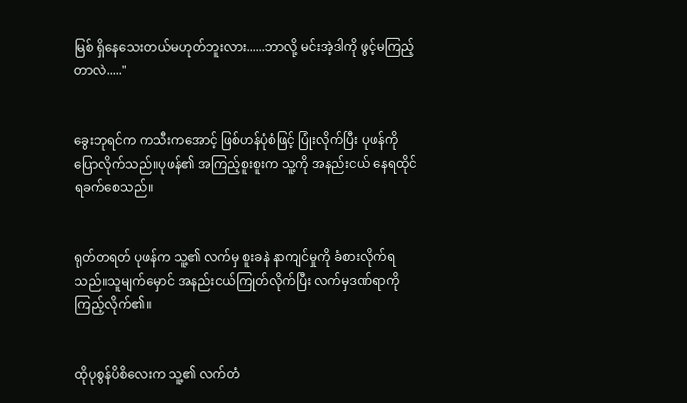မြစ် ရှိနေသေးတယ်မဟုတ်ဘူးလား......ဘာလို့ မင်းအဲ့ဒါကို ဖွင့်မကြည့်တာလဲ....."


ခွေးဘုရင်က ကသီးကအောင့် ဖြစ်ဟန်ပုံစံဖြင့် ပြုံးလိုက်ပြီး ပုဖန်ကို ပြောလိုက်သည်။ပုဖန်၏ အကြည့်စူးစူးက သူ့ကို အနည်းငယ် နေရထိုင်ရခက်စေသည်။


ရုတ်တရတ် ပုဖန်က သူ့၏ လက်မှ စူးခနဲ နာကျင်မှုကို ခံစားလိုက်ရသည်။သူမျက်မှောင် အနည်းငယ်ကြုတ်လိုက်ပြီး လက်မှဒဏ်ရာကို ကြည့်လိုက်၏။


ထိုပုစွန်ပိစိလေးက သူ့၏ လက်တံ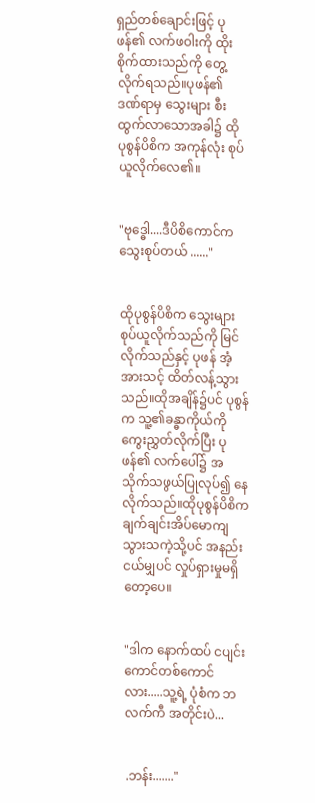ရှည်တစ်ချောင်းဖြင့် ပုဖန်၏ လက်ဖဝါးကို ထိုးစိုက်ထားသည်ကို တွေ့လိုက်ရသည်။ပုဖန်၏ ဒဏ်ရာမှ သွေးများ စီးထွက်လာသောအခါ၌ ထိုပုစွန်ပိစိက အကုန်လုံး စုပ်ယူလိုက်လေ၏။


"ဗုဒ္ဓေါ....ဒီပိစိကောင်က သွေးစုပ်တယ် ......"


ထိုပုစွန်ပိစိက သွေးများ စုပ်ယူလိုက်သည်ကို မြင်လိုက်သည်နှင့် ပုဖန် အံ့အားသင့် ထိတ်လန့်သွားသည်။ထိုအချိန်၌ပင် ပုစွန်က သူ့၏ခန္ဓာကိုယ်ကို ကွေးညွှတ်လိုက်ပြီး ပုဖန်၏ လက်ပေါ်၌ အသိုက်သဖွယ်ပြုလုပ်၍ နေလိုက်သည်။ထိုပုစွန်ပိစိက ချက်ချင်းအိပ်မောကျသွားသကဲ့သို့ပင် အနည်းငယ်မျှပင် လှုပ်ရှားမှုမရှိတော့ပေ။


"ဒါက နောက်ထပ် ငပျင်းကောင်တစ်ကောင်လား.....သူ့ရဲ့ ပုံစံက ဘလက်ကီ အတိုင်းပဲ...


.ဘန်း......."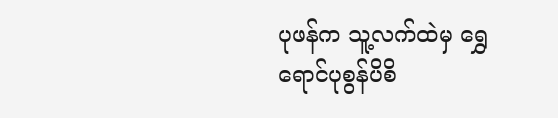ပုဖန်က သူ့လက်ထဲမှ ရွှေရောင်ပုစွန်ပိစိ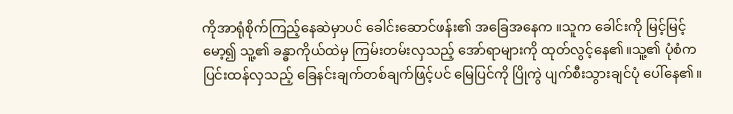ကိုအာရုံစိုက်ကြည့်နေဆဲမှာပင် ခေါင်းဆောင်ဖန်း၏ အခြေအနေက ။သူက ခေါင်းကို မြင့်မြင့်မော့၍ သူ့၏ ခန္ဓာကိုယ်ထဲမှ ကြမ်းတမ်းလှသည့် အော်ရာများကို ထုတ်လွင့်နေ၏။သူ့၏ ပုံစံက ပြင်းထန်လှသည့် ခြေနင်းချက်တစ်ချက်ဖြင့်ပင် မြေပြင်ကို ပြိုကွဲ ပျက်စီးသွားချင်ပုံ ပေါ်နေ၏။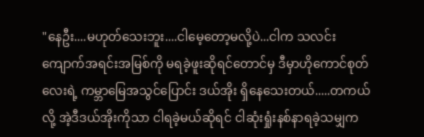"နေဦး....မဟုတ်သေးဘူး....ငါမေ့တော့မလို့ပဲ...ငါက သလင်းကျောက်အရင်းအမြစ်ကို မရခဲ့ဖူးဆိုရင်တောင်မှ ဒီမှာဟိုကောင်စုတ်လေးရဲ့ ကမ္ဘာမြေအသွင်ပြောင်း ဒယ်အိုး ရှိနေသေးတယ်.....တကယ်လို့ အဲ့ဒီဒယ်အိုးကိုသာ ငါရခဲ့မယ်ဆိုရင် ငါဆုံးရှုံးနစ်နာရခဲ့သမျှက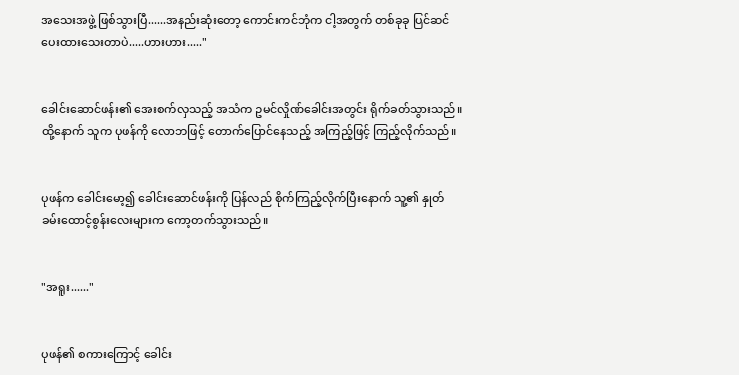အသေးအဖွဲ့ ဖြစ်သွားပြီ......အနည်းဆုံးတော့ ကောင်းကင်ဘုံက ငါ့အတွက် တစ်ခုခု ပြင်ဆင်ပေးထားသေးတာပဲ.....ဟားဟား....."


ခေါင်းဆောင်ဖန်း၏ အေးစက်လှသည့် အသံက ဥမင်လှိုဏ်ခေါင်းအတွင်း ရိုက်ခတ်သွားသည်။ထို့နောက် သူက ပုဖန်ကို လောဘဖြင့် တောက်ပြောင်နေသည့် အကြည့်ဖြင့် ကြည့်လိုက်သည်။


ပုဖန်က ခေါင်းမော့၍ ခေါင်းဆောင်ဖန်းကို ပြန်လည် စိုက်ကြည့်လိုက်ပြီးနောက် သူ့၏ နှုတ်ခမ်းထောင့်စွန်းလေးများက ကော့တက်သွားသည်။


"အရူး......"


ပုဖန်၏ စကားကြောင့် ခေါင်း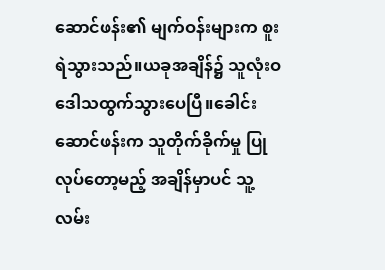ဆောင်ဖန်း၏ မျက်ဝန်းများက စူးရဲသွားသည်။ယခုအချိန်၌ သူလုံးဝ ဒေါသထွက်သွားပေပြီ။ခေါင်းဆောင်ဖန်းက သူတိုက်ခိုက်မှု ပြုလုပ်တော့မည့် အချိန်မှာပင် သူ့လမ်း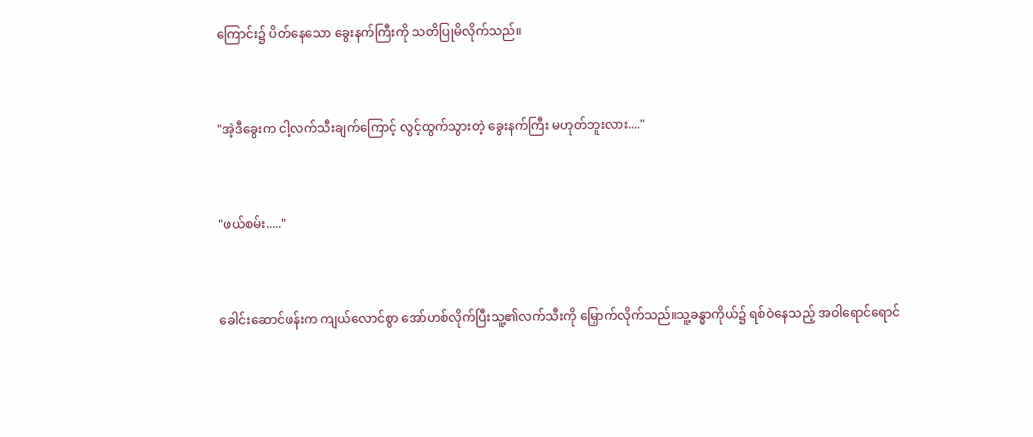ကြောင်း၌ ပိတ်နေသော ခွေးနက်ကြီးကို သတိပြုမိလိုက်သည်။


"အဲ့ဒီခွေးက ငါ့လက်သီးချက်ကြောင့် လွင့်ထွက်သွားတဲ့ ခွေးနက်ကြီး မဟုတ်ဘူးလား...."


"ဖယ်စမ်း....."


ခေါင်းဆောင်ဖန်းက ကျယ်လောင်စွာ အော်ဟစ်လိုက်ပြီးသူ့၏လက်သီးကို မြှောက်လိုက်သည်။သူ့ခန္ဓာကိုယ်၌ ရစ်ဝဲနေသည့် အဝါရောင်ရောင်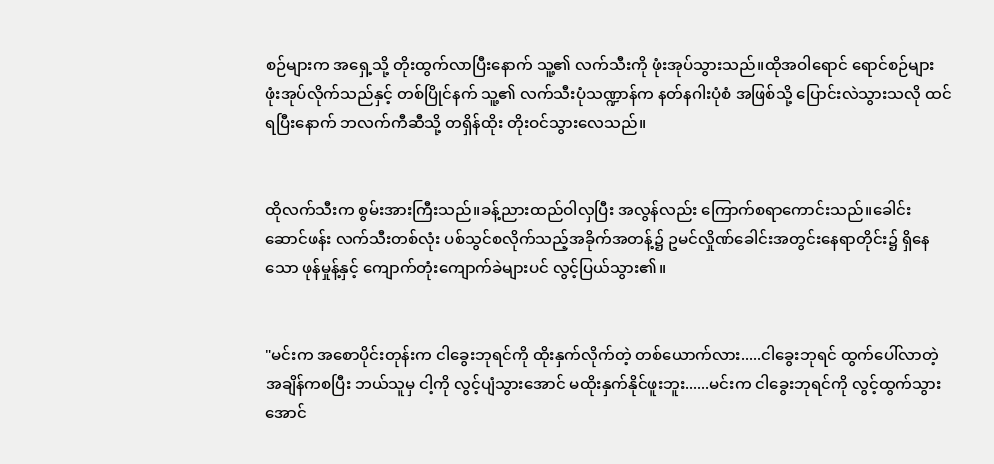စဉ်များက အရှေ့သို့ တိုးထွက်လာပြီးနောက် သူ့၏ လက်သီးကို ဖုံးအုပ်သွားသည်။ထိုအဝါရောင် ရောင်စဉ်များ ဖုံးအုပ်လိုက်သည်နှင့် တစ်ပြိုင်နက် သူ့၏ လက်သီးပုံသဏ္ဍာန်က နတ်နဂါးပုံစံ အဖြစ်သို့ ပြောင်းလဲသွားသလို ထင်ရပြီးနောက် ဘလက်ကီဆီသို့ တရှိန်ထိုး တိုးဝင်သွားလေသည်။


ထိုလက်သီးက စွမ်းအားကြီးသည်။ခန့်ညားထည်ဝါလှပြီး အလွန်လည်း ကြောက်စရာကောင်းသည်။ခေါင်းဆောင်ဖန်း လက်သီးတစ်လုံး ပစ်သွင်စလိုက်သည့်အခိုက်အတန့်၌ ဥမင်လှိုဏ်ခေါင်းအတွင်းနေရာတိုင်း၌ ရှိနေသော ဖုန်မှုန့်နှင့် ကျောက်တုံးကျောက်ခဲများပင် လွင့်ပြယ်သွား၏။


"မင်းက အစောပိုင်းတုန်းက ငါခွေးဘုရင်ကို ထိုးနှက်လိုက်တဲ့ တစ်ယောက်လား.....ငါခွေးဘုရင် ထွက်ပေါ်လာတဲ့ အချိန်ကစပြီး ဘယ်သူမှ ငါ့ကို လွင့်ပျံသွားအောင် မထိုးနှက်နိုင်ဖူးဘူး......မင်းက ငါခွေးဘုရင်ကို လွင့်ထွက်သွားအောင်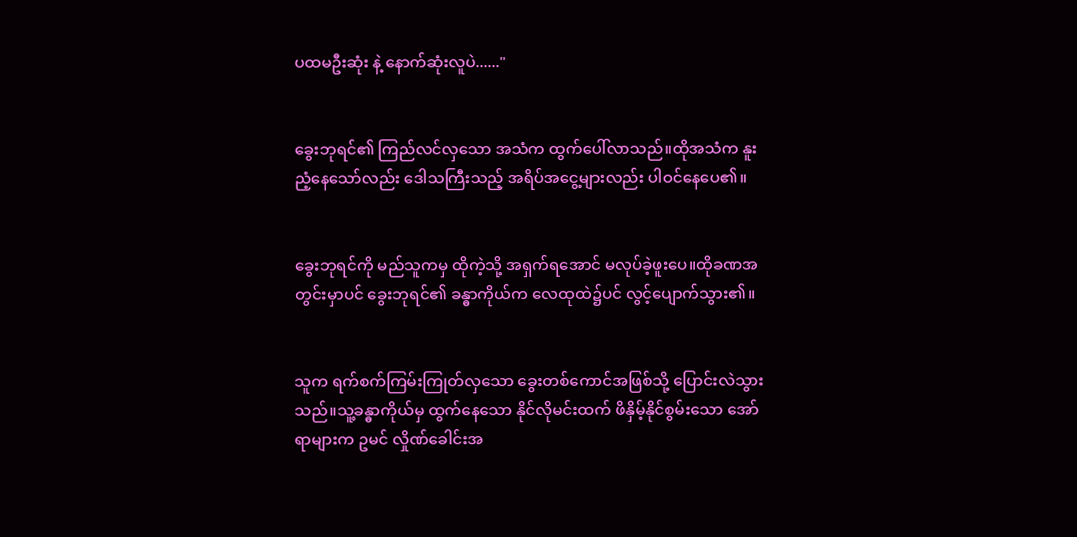ပထမဦးဆုံး နဲ့ နောက်ဆုံးလူပဲ......"


ခွေးဘုရင်၏ ကြည်လင်လှသော အသံက ထွက်ပေါ်လာသည်။ထိုအသံက နူးညံ့နေသော်လည်း ဒေါသကြီးသည့် အရိပ်အငွေ့များလည်း ပါဝင်နေပေ၏။


ခွေးဘုရင်ကို မည်သူကမှ ထိုကဲ့သို့ အရှက်ရအောင် မလုပ်ခဲ့ဖူးပေ။ထိုခဏအတွင်းမှာပင် ခွေးဘုရင်၏ ခန္ဓာကိုယ်က လေထုထဲ၌ပင် လွင့်ပျောက်သွား၏။


သူက ရက်စက်ကြမ်းကြုတ်လှသော ခွေးတစ်ကောင်အဖြစ်သို့ ပြောင်းလဲသွားသည်။သူ့ခန္ဓာကိုယ်မှ ထွက်နေသော နိုင်လိုမင်းထက် ဖိနှိမ့်နိုင်စွမ်းသော အော်ရာများက ဥမင် လှိုဏ်ခေါင်းအ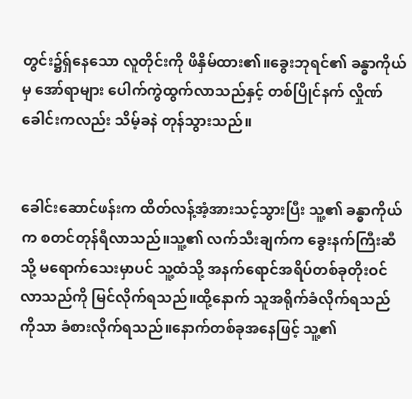တွင်း၌ရ်ှနေသော လူတိုင်းကို ဖိနှိမ်ထား၏။ခွေးဘုရင်၏ ခန္ဓာကိုယ်မှ အော်ရာများ ပေါက်ကွဲထွက်လာသည်နှင့် တစ်ပြိုင်နက် လှိုဏ်ခေါင်းကလည်း သိမ့်ခနဲ တုန်သွားသည်။


ခေါင်းဆောင်ဖန်းက ထိတ်လန့်အံ့အားသင့်သွားပြီး သူ့၏ ခန္ဓာကိုယ်က စတင်တုန်ရီလာသည်။သူ့၏ လက်သီးချက်က ခွေးနက်ကြီးဆီသို့ မရောက်သေးမှာပင် သူ့ထံသို့ အနက်ရောင်အရိပ်တစ်ခုတိုးဝင်လာသည်ကို မြင်လိုက်ရသည်။ထို့နောက် သူအရိုက်ခံလိုက်ရသည်ကိုသာ ခံစားလိုက်ရသည်။နောက်တစ်ခုအနေဖြင့် သူ့၏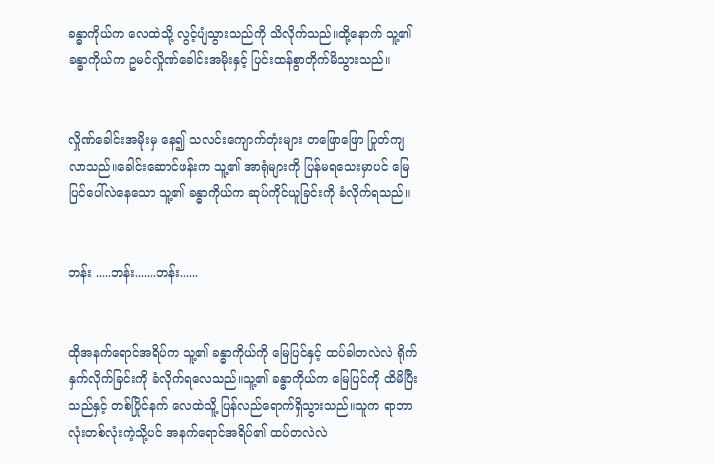ခန္ဓာကိုယ်က လေထဲသို့ လွင့်ပျံသွားသည်ကို သိလိုက်သည်။ထို့နောက် သူ့၏ ခန္ဓာကိုယ်က ဥမင်လှိုဏ်ခေါင်းအမိုးနှင့် ပြင်းထန်စွာတိုက်မိသွားသည်။


လှိုဏ်ခေါင်းအမိုးမှ နေ၍ သလင်းကျောက်တုံးများ တဖြောဖြော ပြုတ်ကျလာသည်။ခေါင်းဆောင်ဖန်းက သူ့၏ အာရုံများကို ပြန်မရသေးမှာပင် မြေပြင်ပေါ်လဲနေသော သူ့၏ ခန္ဓာကိုယ်က ဆုပ်ကိုင်ယူခြင်းကို ခံလိုက်ရသည်။


ဘန်း .....ဘန်း.......ဘန်း......


ထိုအနက်ရောင်အရိပ်က သူ့၏ ခန္ဓာကိုယ်ကို မြေပြင်နှင့် ထပ်ခါတလဲလဲ ရိုက်နှက်လိုက်ခြင်းကို ခံလိုက်ရလေသည်။သူ့၏ ခန္ဓာကိုယ်က မြေပြင်ကို ထိမိပြီးသည်နှင့် တစ်ပြိုင်နက် လေထဲသိူ့ ပြန်လည်ရောက်ရှိသွားသည်။သူက ရာဘာလုံးတစ်လုံးကဲ့သို့ပင် အနက်ရောင်အရိပ်၏ ထပ်တလဲလဲ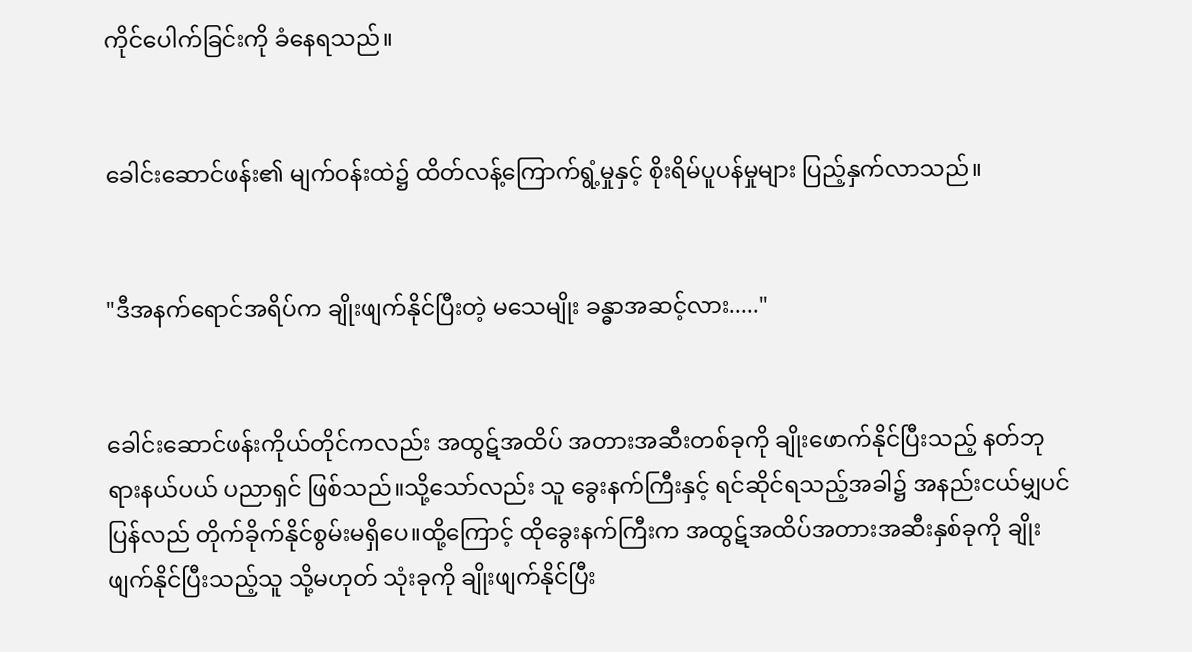ကိုင်ပေါက်ခြင်းကို ခံနေရသည်။


ခေါင်းဆောင်ဖန်း၏ မျက်ဝန်းထဲ၌ ထိတ်လန့်ကြောက်ရွံ့မှုနှင့် စိုးရိမ်ပူပန်မှုများ ပြည့်နှက်လာသည်။


"ဒီအနက်ရောင်အရိပ်က ချိုးဖျက်နိုင်ပြီးတဲ့ မသေမျိုး ခန္ဓာအဆင့်လား....."


ခေါင်းဆောင်ဖန်းကိုယ်တိုင်ကလည်း အထွဋ်အထိပ် အတားအဆီးတစ်ခုကို ချိုးဖောက်နိုင်ပြီးသည့် နတ်ဘုရားနယ်ပယ် ပညာရှင် ဖြစ်သည်။သို့သော်လည်း သူ ခွေးနက်ကြီးနှင့် ရင်ဆိုင်ရသည့်အခါ၌ အနည်းငယ်မျှပင် ပြန်လည် တိုက်ခိုက်နိုင်စွမ်းမရှိပေ။ထို့ကြောင့် ထိုခွေးနက်ကြီးက အထွဋ်အထိပ်အတားအဆီးနှစ်ခုကို ချိုးဖျက်နိုင်ပြီးသည့်သူ သို့မဟုတ် သုံးခုကို ချိုးဖျက်နိုင်ပြီး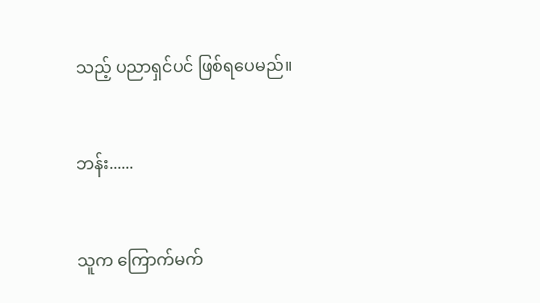သည့် ပညာရှင်ပင် ဖြစ်ရပေမည်။


ဘန်း......


သူက ကြောက်မက်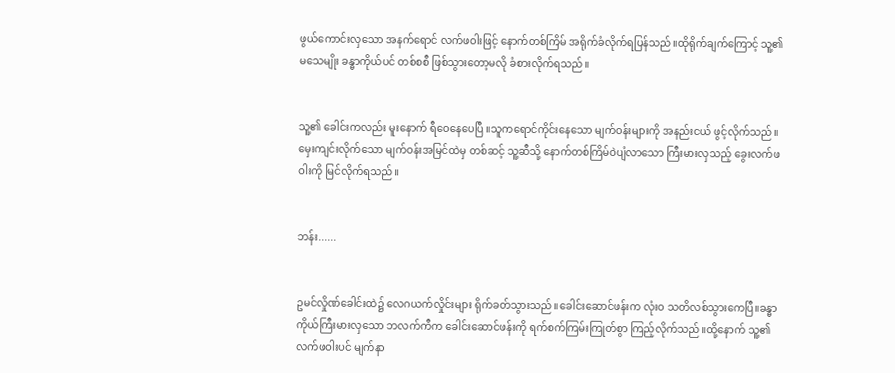ဖွယ်ကောင်းလှသော အနက်ရောင် လက်ဖဝါးဖြင့် နောက်တစ်ကြိမ် အရိုက်ခံလိုက်ရပြန်သည်။ထိုရိုက်ချက်ကြောင့် သူ့၏ မသေမျိုး ခန္ဓာကိုယ်ပင် တစ်စစီ ဖြစ်သွားတော့မလို ခံစားလိုက်ရသည်။


သူ့၏ ခေါင်းကလည်း မူးနောက် ရီဝေနေပေပြီ ။သူကရောင်ကိုင်းနေသော မျက်ဝန်းများကို အနည်းငယ် ဖွင့်လိုက်သည်။မှေးကျင်းလိုက်သော မျက်ဝန်းအမြင်ထဲမှ တစ်ဆင့် သူ့ဆီသို့ နောက်တစ်ကြိမ်ဝဲပျံလာသော ကြီးမားလှသည့် ခွေးလက်ဖဝါးကို မြင်လိုက်ရသည်။


ဘန်း......


ဥမင်လှိုဏ်ခေါင်းထဲ၌ လေဂယက်လှိုင်းများ ရိုက်ခတ်သွားသည်။ခေါင်းဆောင်ဖန်းက လုံးဝ သတိလစ်သွားကေပြီ။ခန္ဓာကိုယ်ကြီးမားလှသော ဘလက်ကီက ခေါင်းဆောင်ဖန်းကို ရက်စက်ကြမ်းကြုတ်စွာ ကြည့်လိုက်သည်။ထို့နောက် သူ့၏ လက်ဖဝါးပင် မျက်နာ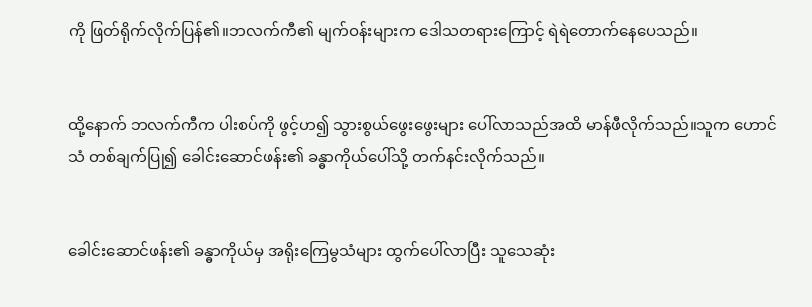ကို ဖြတ်ရိုက်လိုက်ပြန်၏။ဘလက်ကီ၏ မျက်ဝန်းများက ဒေါသတရားကြောင့် ရဲရဲတောက်နေပေသည်။


ထို့နောက် ဘလက်ကီက ပါးစပ်ကို ဖွင့်ဟ၍ သွားစွယ်ဖွေးဖွေးများ ပေါ်လာသည်အထိ မာန်ဖီလိုက်သည်။သူက ဟောင်သံ တစ်ချက်ပြု၍ ခေါင်းဆောင်ဖန်း၏ ခန္ဓာကိုယ်ပေါ်သို့ တက်နင်းလိုက်သည်။


ခေါင်းဆောင်ဖန်း၏ ခန္ဓာကိုယ်မှ အရိုးကြေမွသံများ ထွက်ပေါ်လာပြီး သူသေဆုံး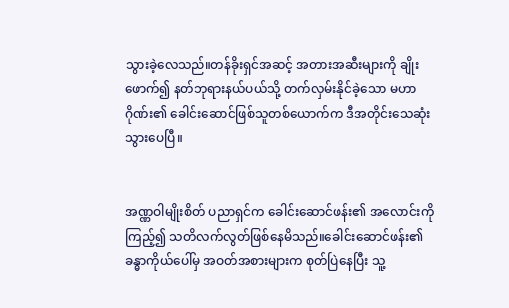သွားခဲ့လေသည်။တန်ခိုးရှင်အဆင့် အတားအဆီးများကို ချိုးဖောက်၍ နတ်ဘုရားနယ်ပယ်သို့ တက်လှမ်းနိုင်ခဲ့သော မဟာဂိုဏ်း၏ ခေါင်းဆောင်ဖြစ်သူတစ်ယောက်က ဒီအတိုင်းသေဆုံးသွားပေပြီ။


အဏ္ဏဝါမျိုးစိတ် ပညာရှင်က ခေါင်းဆောင်ဖန်း၏ အလောင်းကို ကြည့်၍ သတိလက်လွတ်ဖြစ်နေမိသည်။ခေါင်းဆောင်ဖန်း၏ ခန္ဓာကိုယ်ပေါ်မှ အဝတ်အစားများက စုတ်ပြဲနေပြီး သူ့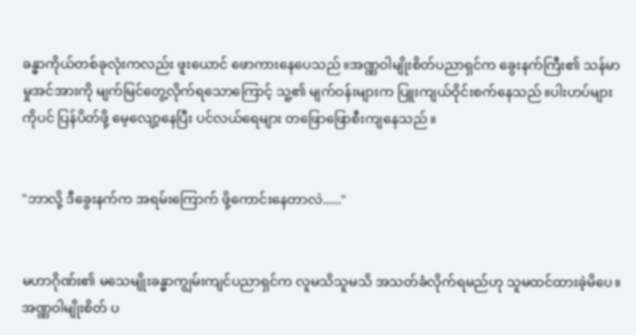ခန္ဓာကိုယ်တစ်ခုလုံးကလည်း ဖူးယောင် ဖောကားနေပေသည်။အဏ္ဏဝါမျိုးစိတ်ပညာရှင်က ခွေးနက်ကြီး၏ သန်မာမှုအင်အားကို မျက်မြင်တွေ့လိုက်ရသောကြောင့် သူ့၏ မျက်ဝန်းများက ပြူးကျယ်ဝိုင်းစက်နေသည်။ပါးဟပ်များကိုပင် ပြန်ပိတ်ဖို့ မေ့လျော့နေပြီး ပင်လယ်ရေများ တဖြောဖြောစီးကျနေသည်။


"ဘာလို့ ဒီခွေးနက်က အရမ်းကြောက် ဖို့ကောင်းနေတာလဲ......"


မဟာဂိုဏ်း၏ မသေမျိုးခန္ဓာကျွမ်းကျင်ပညာရှင်က လူမသိသူမသိ အသတ်ခံလိုက်ရမည်ဟု သူမထင်ထားခဲ့မိပေ။အဏ္ဏဝါမျိုးစိတ် ပ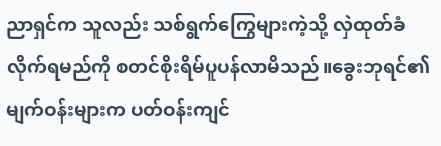ညာရှင်က သူလည်း သစ်ရွက်ကြွေများကဲ့သို့ လှဲထုတ်ခံလိုက်ရမည်ကို စတင်စိုးရိမ်ပူပန်လာမိသည်။ခွေးဘုရင်၏ မျက်ဝန်းများက ပတ်ဝန်းကျင်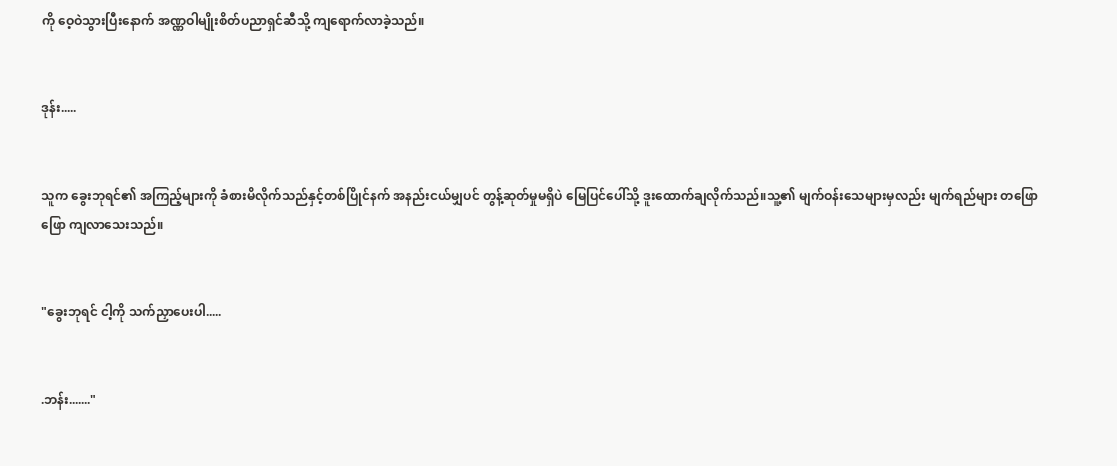ကို ဝေ့ဝဲသွားပြီးနောက် အဏ္ဏဝါမျိုးစိတ်ပညာရှင်ဆီသို့ ကျရောက်လာခဲ့သည်။


ဒုန်း.....


သူက ခွေးဘုရင်၏ အကြည့်များကို ခံစားမိလိုက်သည်နှင့်တစ်ပြိုင်နက် အနည်းငယ်မျှပင် တွန့်ဆုတ်မှုမရှိပဲ မြေပြင်ပေါ်သို့ ဒူးထောက်ချလိုက်သည်။သူ့၏ မျက်ဝန်းသေများမှလည်း မျက်ရည်များ တဖြောဖြော ကျလာသေးသည်။


"ခွေးဘုရင် ငါ့ကို သက်ညှာပေးပါ.....


.ဘန်း......."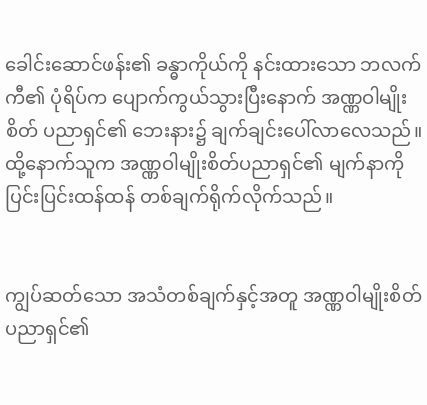ခေါင်းဆောင်ဖန်း၏ ခန္ဓာကိုယ်ကို နင်းထားသော ဘလက်ကီ၏ ပုံရိပ်က ပျောက်ကွယ်သွားပြီးနောက် အဏ္ဏဝါမျိုးစိတ် ပညာရှင်၏ ဘေးနား၌ ချက်ချင်းပေါ်လာလေသည်။ထို့နောက်သူက အဏ္ဏဝါမျိုးစိတ်ပညာရှင်၏ မျက်နာကို ပြင်းပြင်းထန်ထန် တစ်ချက်ရိုက်လိုက်သည်။


ကျွပ်ဆတ်သော အသံတစ်ချက်နှင့်အတူ အဏ္ဏဝါမျိုးစိတ်ပညာရှင်၏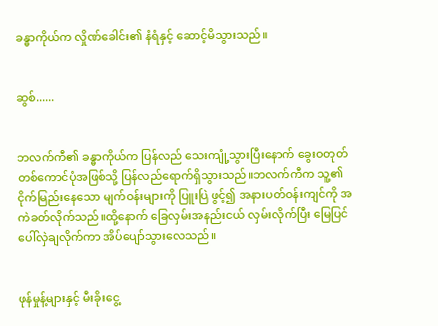ခန္ဓာကိုယ်က လှိုဏ်ခေါင်း၏ နံရံနှင့် ဆောင့်မိသွားသည်။


ဆွစ်......


ဘလက်ကီ၏ ခန္ဓာကိုယ်က ပြန်လည် သေးကျုံ့သွားပြီးနောက် ခွေးဝတုတ် တစ်ကောင်ပုံအဖြစ်သို့ ပြန်လည်ရောက်ရှိသွားသည်။ဘလက်ကီက သူ့၏ ငိုက်မြည်းနေသော မျက်ဝန်းများကို ပြူးပြဲ ဖွင့်၍ အနားပတ်ဝန်းကျင်ကို အကဲခတ်လိုက်သည်။ထို့နောက် ခြေလှမ်းအနည်းငယ် လှမ်းလိုက်ပြီး မြေပြင်ပေါ်လှဲချလိုက်ကာ အိပ်ပျော်သွားလေသည်။


ဖုန်မှုန့်များနှင့် မီးခိုးငွေ့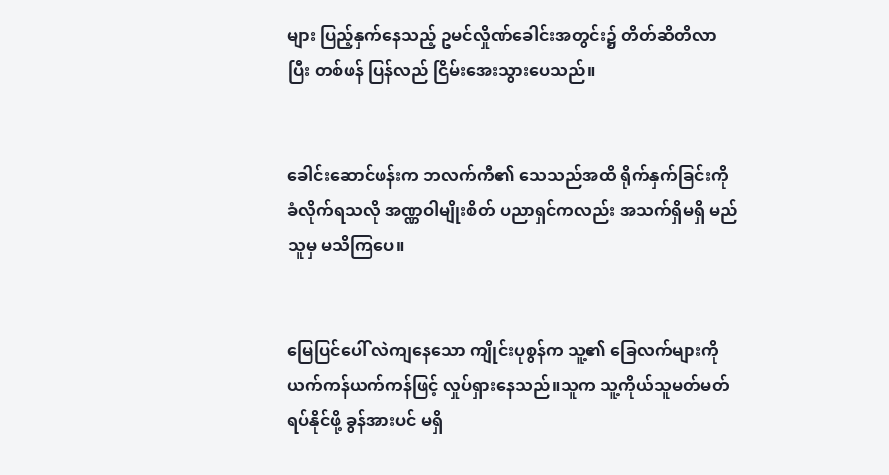များ ပြည့်နှက်နေသည့် ဥမင်လှိုဏ်ခေါင်းအတွင်း၌ တိတ်ဆိတိလာပြီး တစ်ဖန် ပြန်လည် ငြိမ်းအေးသွားပေသည်။


ခေါင်းဆောင်ဖန်းက ဘလက်ကီ၏ သေသည်အထိ ရိုက်နှက်ခြင်းကို ခံလိုက်ရသလို အဏ္ဏဝါမျိုးစိတ် ပညာရှင်ကလည်း အသက်ရှိမရှိ မည်သူမှ မသိကြပေ။


မြေပြင်ပေါ် လဲကျနေသော ကျိုင်းပုစွန်က သူ့၏ ခြေလက်များကို ယက်ကန်ယက်ကန်ဖြင့် လှုပ်ရှားနေသည်။သူက သူ့ကိုယ်သူမတ်မတ်ရပ်နိုင်ဖို့ ခွန်အားပင် မရှိ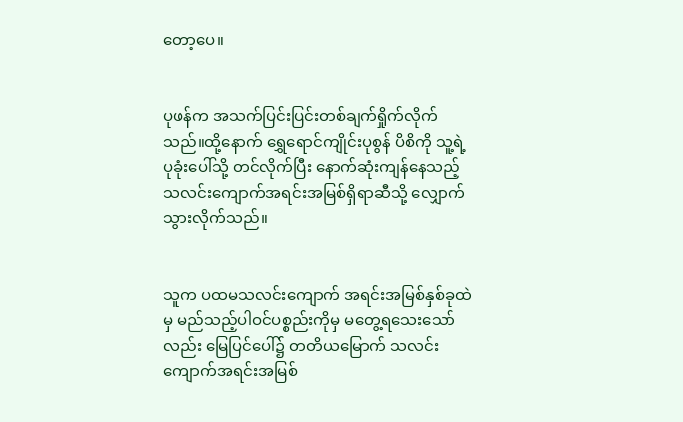တော့ပေ။


ပုဖန်က အသက်ပြင်းပြင်းတစ်ချက်ရှိုက်လိုက်သည်။ထို့နောက် ရွှေရောင်ကျိုင်းပုစွန် ပိစိကို သူ့ရဲ့ ပုခုံးပေါ်သို့ တင်လိုက်ပြီး နောက်ဆုံးကျန်နေသည့် သလင်းကျောက်အရင်းအမြစ်ရှိရာဆီသို့ လျှောက်သွားလိုက်သည်။


သူက ပထမသလင်းကျောက် အရင်းအမြစ်နှစ်ခုထဲမှ မည်သည့်ပါဝင်ပစ္စည်းကိုမှ မတွေ့ရသေးသော်လည်း မြေပြင်ပေါ်၌ တတိယမြောက် သလင်းကျောက်အရင်းအမြစ်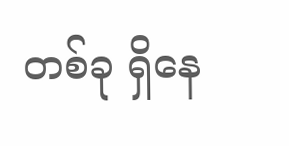တစ်ခု ရှိနေ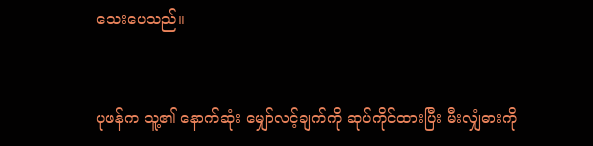သေးပေသည်။


ပုဖန်က သူ့၏ နောက်ဆုံး မျှော်လင့်ချက်ကို ဆုပ်ကိုင်ထားပြီး မီးလျှံဓားကို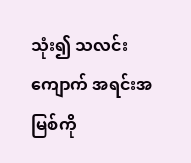သုံး၍ သလင်းကျောက် အရင်းအမြစ်ကို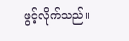ဖွင့်လိုက်သည်။